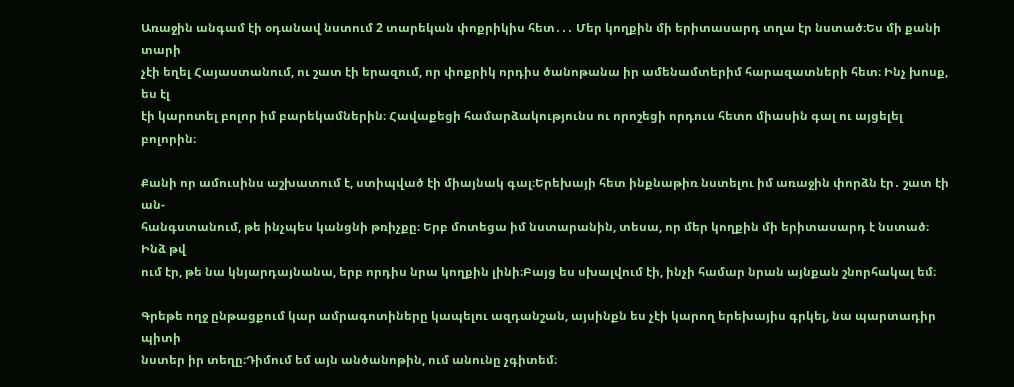Առաջին անգամ էի օդանավ նստում 2 տարեկան փոքրիկիս հետ․․․ Մեր կողքին մի երիտասարդ տղա էր նստած։Ես մի քանի տարի
չէի եղել Հայաստանում, ու շատ էի երազում, որ փոքրիկ որդիս ծանոթանա իր ամենամտերիմ հարազատների հետ։ Ինչ խոսք, ես էլ
էի կարոտել բոլոր իմ բարեկամներին։ Հավաքեցի համարձակությունս ու որոշեցի որդուս հետո միասին գալ ու այցելել բոլորին։

Քանի որ ամուսինս աշխատում է, ստիպված էի միայնակ գալ։Երեխայի հետ ինքնաթիռ նստելու իմ առաջին փորձն էր․ շատ էի ան-
հանգստանում, թե ինչպես կանցնի թռիչքը։ Երբ մոտեցա իմ նստարանին, տեսա, որ մեր կողքին մի երիտասարդ է նստած։ Ինձ թվ
ում էր, թե նա կնյարդայնանա, երբ որդիս նրա կողքին լինի։Բայց ես սխալվում էի, ինչի համար նրան այնքան շնորհակալ եմ։

Գրեթե ողջ ընթացքում կար ամրագոտիները կապելու ազդանշան, այսինքն ես չէի կարող երեխայիս գրկել, նա պարտադիր պիտի
նստեր իր տեղը։Դիմում եմ այն անծանոթին, ում անունը չգիտեմ։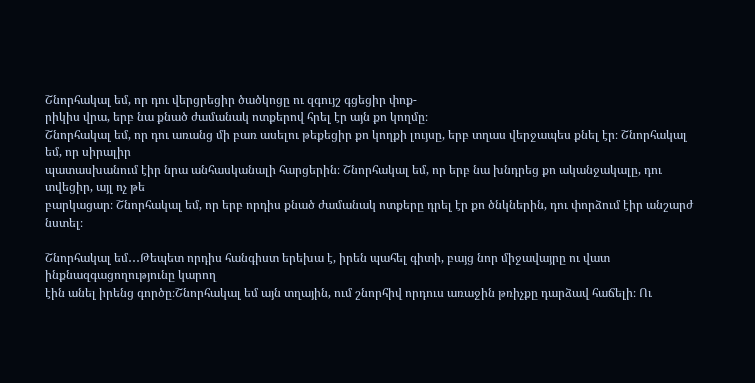Շնորհակալ եմ, որ դու վերցրեցիր ծածկոցը ու զգույշ գցեցիր փոք-
րիկիս վրա, երբ նա քնած ժամանակ ոտքերով հրել էր այն քո կողմը։
Շնորհակալ եմ, որ դու առանց մի բառ ասելու թեքեցիր քո կողքի լույսը, երբ տղաս վերջապես քնել էր։ Շնորհակալ եմ, որ սիրալիր
պատասխանում էիր նրա անհասկանալի հարցերին։ Շնորհակալ եմ, որ երբ նա խնդրեց քո ականջակալը, դու տվեցիր, այլ ոչ թե
բարկացար։ Շնորհակալ եմ, որ երբ որդիս քնած ժամանակ ոտքերը դրել էր քո ծնկներին, դու փորձում էիր անշարժ նստել։

Շնորհակալ եմ․․․Թեպետ որդիս հանգիստ երեխա է, իրեն պահել գիտի, բայց նոր միջավայրը ու վատ ինքնազգացողությունը կարող
էին անել իրենց գործը։Շնորհակալ եմ այն տղային, ում շնորհիվ որդուս առաջին թռիչքը դարձավ հաճելի։ Ու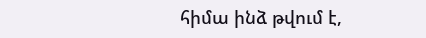հիմա ինձ թվում է,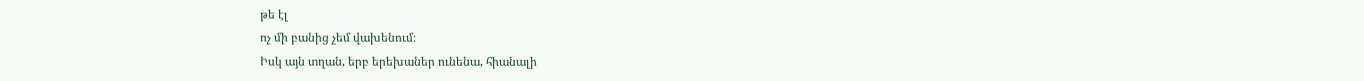թե էլ
ոչ մի բանից չեմ վախենում։
Իսկ այն տղան, երբ երեխաներ ունենա, հիանալի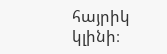հայրիկ կլինի։